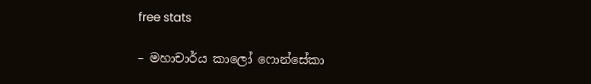free stats

– මහාචාර්ය කාලෝ ෆොන්සේකා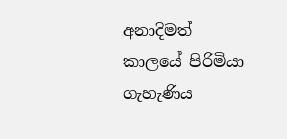අනාදිමත් කාලයේ පිරිමියා ගැහැණිය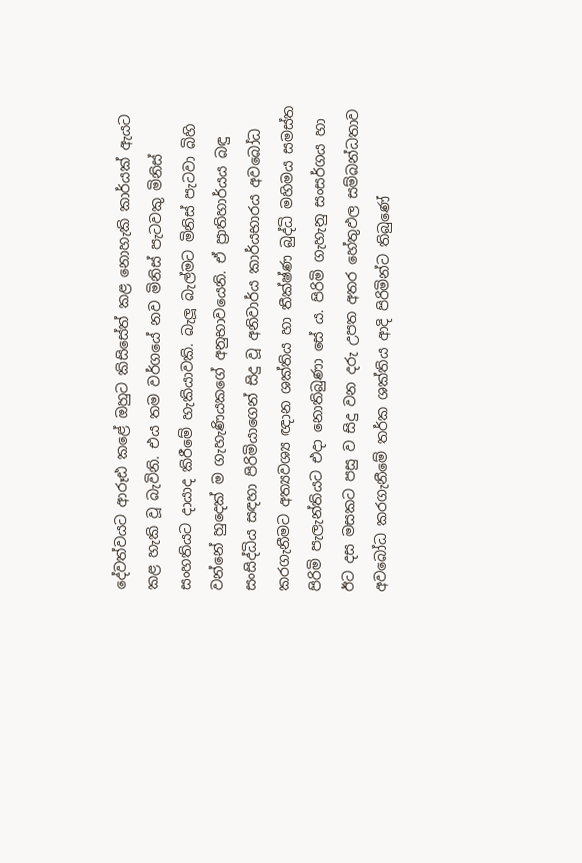දේවත්වයට ආරූඪ කළේ ඔහුට කිසිසේත් කළ නොහැකි කාර්යක් ඇයට කළ හැකි වූ බැවිනි. එය තම වර්ගයේ නව මිනිස් පැටවකු මිනිස් සංහතියට දායාද කිරීමේ හැකියාවකි. බැලූ බැල්මට මිනිස් පැටවා බිහි වන්නේ හුදෙක් ම ගැහැණියකගේ අනුභාවයෙනි. ඒ ප්‍රාතිහාර්යය බඳු සංසිද්ධිය සඳහා පිරිමියාගෙන් සිදු වූ අනිවාර්ය කාර්යභාරය අවබෝධ කරගැනීමට අත්‍යවශ්‍ය ඥාන ශක්තිය හා තීක්ෂ්ණ බුද්ධි මහිමය සමස්ත පිරිමි පැලැන්තියට එදා නොතිබුණා සේ ය. පිරිමි ගැහැනු සංසර්ගය හා ඊට දස මසකට පසු ව සිදු වන දරු උපත අතර හේතුඵල සම්බන්ධතාව අවබෝධ කරගැනීමේ තර්ක ශක්තිය ආදි පිරිමින්ට තිබුණේ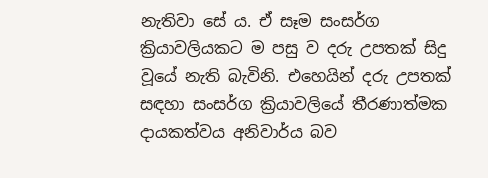නැතිවා සේ ය. ඒ සෑම සංසර්ග ක්‍රියාවලියකට ම පසු ව දරු උපතක් සිදු වූයේ නැති බැවිනි. එහෙයින් දරු උපතක් සඳහා සංසර්ග ක්‍රියාවලියේ තීරණාත්මක දායකත්වය අනිවාර්ය බව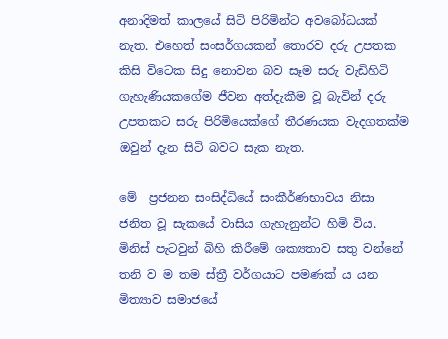අනාදිමත් කාලයේ සිටි පිරිමින්ට අවබෝධයක් නැත. එහෙත් සංසර්ගයකන් තොරව දරු උපතක කිසි විටෙක සිදු නොවන බව සෑම සරු වැඩිහිටි ගැහැණියකගේම ජීවන අත්දැකීම වූ බැවින් දරු උපතකට සරු පිරිමියෙක්ගේ තීරණයක වැදගතක්ම ඔවුන් දැන සිටි බවට සැක නැත.

මේ  ප්‍රජනන සංසිද්ධියේ සංකීර්ණභාවය නිසා ජනිත වූ සැකයේ වාසිය ගැහැනුන්ට හිමි විය. මිනිස් පැටවුන් බිහි කිරීමේ ශක්‍යතාව සතු වන්නේ තනි ව ම තම ස්ත්‍රී වර්ගයාට පමණක් ය යන මිත්‍යාව සමාජයේ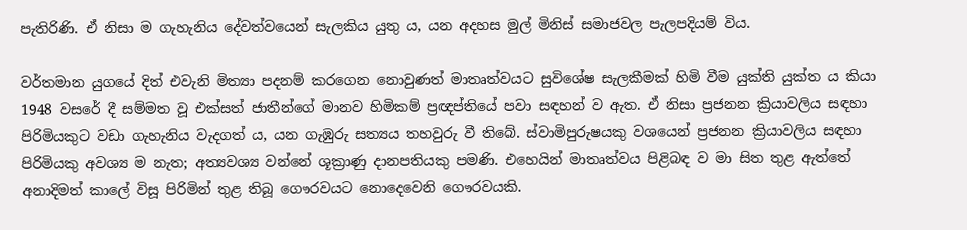පැතිරිණි. ඒ නිසා ම ගැහැනිය දේවත්වයෙන් සැලකිය යුතු ය, යන අදහස මුල් මිනිස් සමාජවල පැලපදියම් විය.

වර්තමාන යුගයේ දිත් එවැනි මිත්‍යා පදනම් කරගෙන නොවුණත් මාතෘත්වයට සුවිශේෂ සැලකීමක් හිමි වීම යුක්ති යුක්ත ය කියා 1948 වසරේ දී සම්මත වූ එක්සත් ජාතීන්ගේ මානව හිමිකම් ප්‍රඥප්තියේ පවා සඳහන් ව ඇත. ඒ නිසා ප්‍රජනන ක්‍රියාවලිය සඳහා පිරිමියකුට වඩා ගැහැනිය වැදගත් ය, යන ගැඹුරු සත්‍යය තහවුරු වී තිබේ. ස්වාමිපුරුෂයකු වශයෙන් ප්‍රජනන ක්‍රියාවලිය සඳහා පිරිමියකු අවශ්‍ය ම නැත; අත්‍යවශ්‍ය වන්නේ ශූක්‍රාණු දානපතියකු පමණි. එහෙයින් මාතෘත්වය පිළිබඳ ව මා සිත තුළ ඇත්තේ අනාදිමත් කාලේ විසූ පිරිමින් තුළ තිබූ ගෞරවයට නොදෙවෙනි ගෞරවයකි.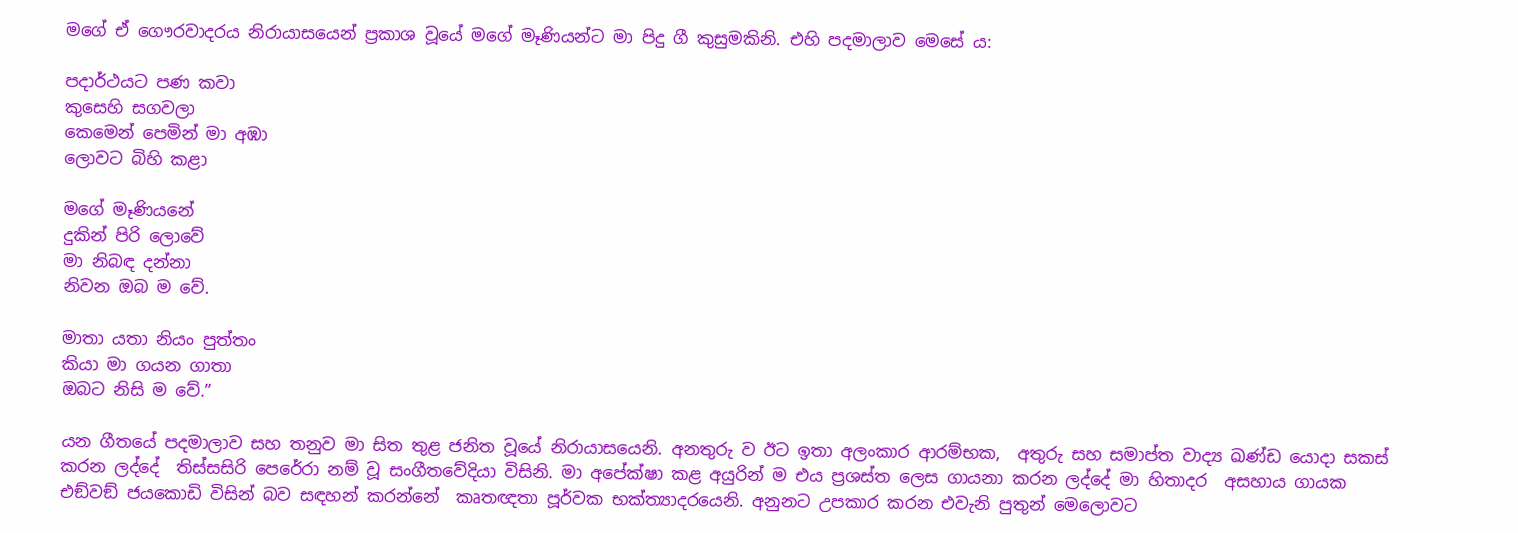මගේ ඒ ගෞරවාදරය නිරායාසයෙන් ප්‍රකාශ වූයේ මගේ මෑණියන්ට මා පිදු ගී කුසුමකිනි. එහි පදමාලාව මෙසේ ය:

පදාර්ථයට පණ කවා
කුසෙහි සගවලා
කෙමෙන් පෙමින් මා අඹා
ලොවට බිහි කළා

මගේ මෑණියනේ
දුකින් පිරි ලොවේ
මා නිබඳ දන්නා
නිවන ඔබ ම වේ.

මාතා යතා නියං පුත්තං
කියා මා ගයන ගාතා
ඔබට නිසි ම වේ.”

යන ගීතයේ පදමාලාව සහ තනුව මා සිත තුළ ජනිත වූයේ නිරායාසයෙනි. අනතුරු ව ඊට ඉතා අලංකාර ආරම්භක,  අතුරු සහ සමාප්ත වාද්‍ය ඛණ්ඩ යොදා සකස් කරන ලද්දේ  තිස්සසිරි පෙරේරා නම් වූ සංගීතවේදියා විසිනි. මා අපේක්ෂා කළ අයුරින් ම එය ප්‍රශස්ත ලෙස ගායනා කරන ලද්දේ මා හිතාදර  අසහාය ගායක එඞ්වඞ් ජයකොඩි විසින් බව සඳහන් කරන්නේ  කෘතඥතා පූර්වක භක්ත්‍යාදරයෙනි. අනුනට උපකාර කරන එවැනි පුතුන් මෙලොවට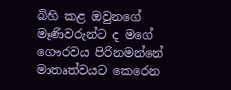බිහි කළ ඔවුනගේ මෑණිවරුන්ට ද මගේ ගෞරවය පිරිනමන්නේ මාතෘත්වයට කෙරෙන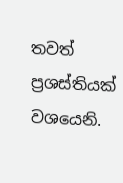තවත් ප්‍රශස්තියක් වශයෙනි.